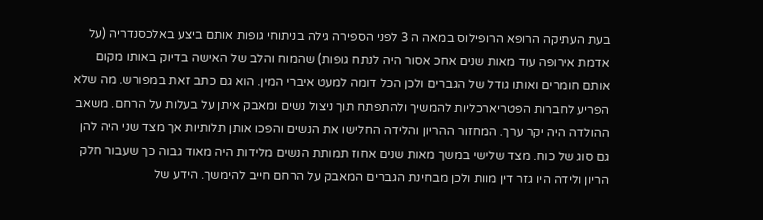בעת העתיקה הרופא הרופילוס במאה ה 3 לפני הספירה גילה בניתוחי גופות אותם ביצע באלכסנדריה (על אדמת אירופה עוד מאות שנים אחכ אסור היה לנתח גופות) שהמוח והלב של האישה בדיוק באותו מקום אותם חומרים ואותו גודל של הגברים ולכן הכל דומה למעט איברי המין. הוא גם כתב זאת במפורש. מה שלא הפריע לחברות הפטריארכליות להמשיך ולהתפתח תוך ניצול נשים ומאבק איתן על בעלות על הרחם. משאב ההולדה היה יקר ערך. המחזור ההריון והלידה החלישו את הנשים והפכו אותן תלותיות אך מצד שני היה להן גם סוג של כוח. מצד שלישי במשך מאות שנים אחוז תמותת הנשים מלידות היה מאוד גבוה כך שעבור חלק הריון ולידה היו גזר דין מוות ולכן מבחינת הגברים המאבק על הרחם חייב להימשך. הידע של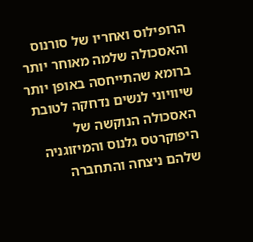הרופילוס ואחריו של סורנוס והאסכולה שלמה מאוחר יותר ברומא שהתייחסה באופן יותר שיוויוני לנשים נדחקה לטובת האסכולה הנוקשה של היפוקרטס גלנוס והמיזוגניה שלהם ניצחה והתחברה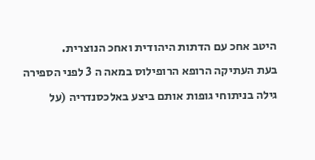היטב אחכ עם הדתות היהודית ואחכ הנוצרית.
בעת העתיקה הרופא הרופילוס במאה ה 3 לפני הספירה גילה בניתוחי גופות אותם ביצע באלכסנדריה (על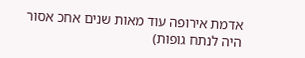אדמת אירופה עוד מאות שנים אחכ אסור היה לנתח גופות)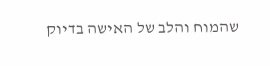שהמוח והלב של האישה בדיוק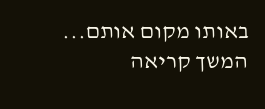באותו מקום אותם... המשך קריאה